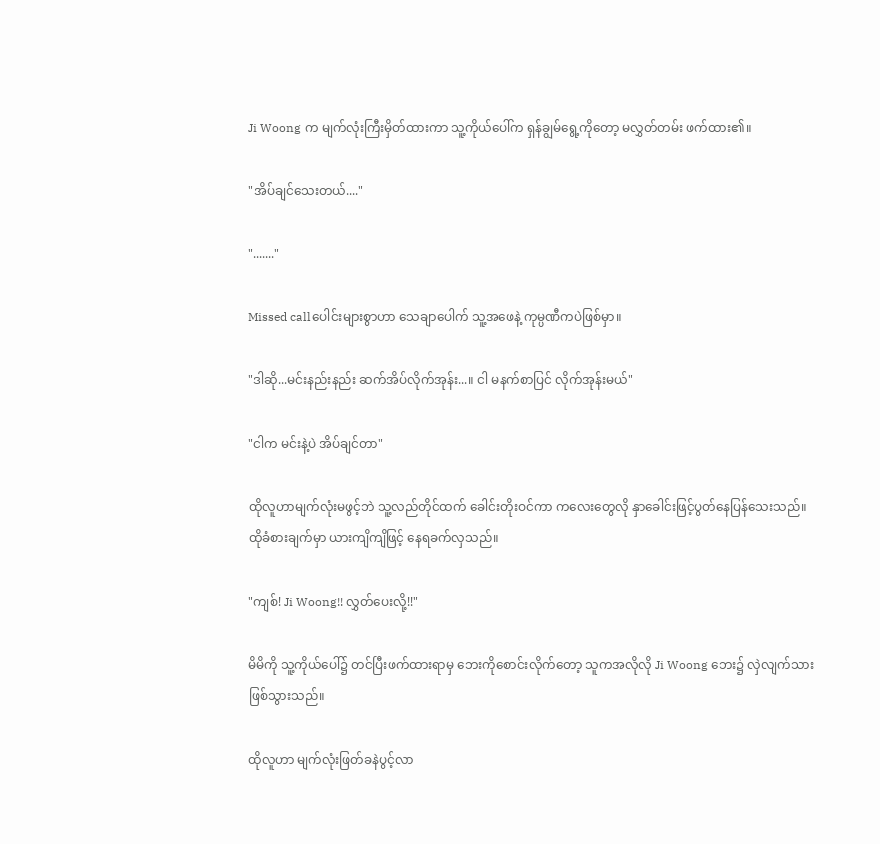Ji Woong က မျက်လုံးကြီးမှိတ်ထားကာ သူ့ကိုယ်ပေါ်က ရှန်ချွမ်ရွေ့ကိုတော့ မလွှတ်တမ်း ဖက်ထား၏။

"အိပ်ချင်သေးတယ်...."

"......."

Missed callပေါင်းများစွာဟာ သေချာပေါက် သူ့အဖေနဲ့ ကုမ္ပဏီကပဲဖြစ်မှာ။

"ဒါဆို...မင်းနည်းနည်း ဆက်အိပ်လိုက်အုန်း...။ ငါ မနက်စာပြင် လိုက်အုန်းမယ်"

"ငါက မင်းနဲ့ပဲ အိပ်ချင်တာ"

ထိုလူဟာမျက်လုံးမဖွင့်ဘဲ သူ့လည်တိုင်ထက် ခေါင်းတိုးဝင်ကာ ကလေးတွေလို နှာခေါင်းဖြင့်ပွတ်နေပြန်သေးသည်။ထိုခံစားချက်မှာ ယားကျိကျိဖြင့် နေရခက်လှသည်။

"ကျစ်! Ji Woong!! လွှတ်ပေးလို့!!"

မိမိကို သူ့ကိုယ်ပေါ်၌ တင်ပြီးဖက်ထားရာမှ ဘေးကိုစောင်းလိုက်တော့ သူကအလိုလို Ji Woong ဘေး၌ လှဲလျက်သားဖြစ်သွားသည်။

ထိုလူဟာ မျက်လုံးဖြတ်ခနဲပွင့်လာ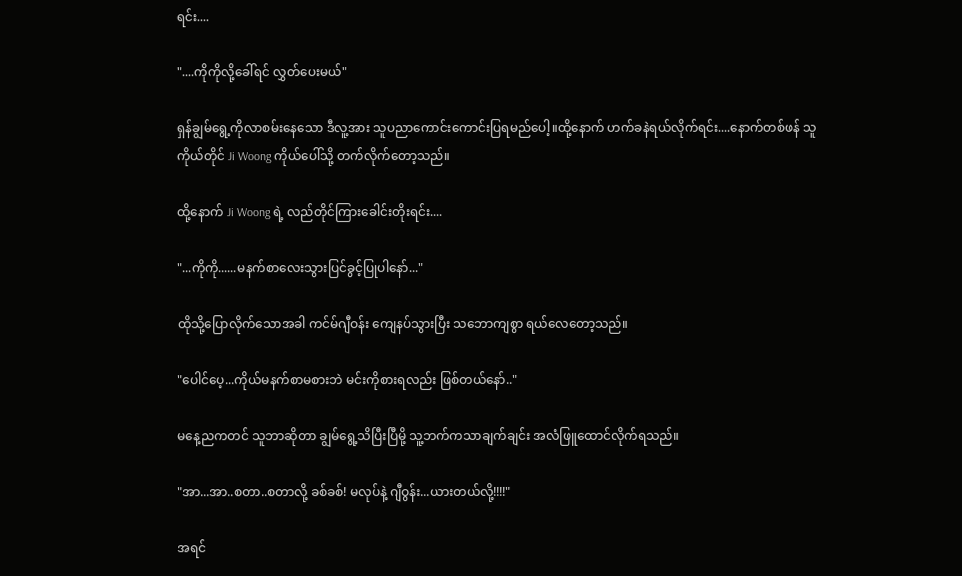ရင်း....

"....ကိုကိုလို့ခေါ်ရင် လွှတ်ပေးမယ်"

ရှန်ချွမ်ရွေ့ကိုလာစမ်းနေသော ဒီလူ့အား သူပညာကောင်းကောင်းပြရမည်ပေါ့။ထို့နောက် ဟက်ခနဲရယ်လိုက်ရင်း....နောက်တစ်ဖန် သူကိုယ်တိုင် Ji Woong ကိုယ်ပေါ်သို့ တက်လိုက်တော့သည်။

ထို့နောက် Ji Woong ရဲ့ လည်တိုင်ကြားခေါင်းတိုးရင်း....

"...ကိုကို......မနက်စာလေးသွားပြင်ခွင့်ပြုပါနော်..."

ထိုသို့ပြောလိုက်သောအခါ ကင်မ်ဂျီဝန်း ကျေနပ်သွားပြီး သဘောကျစွာ ရယ်လေတော့သည်။

"ပေါင်ပေ့...ကိုယ်မနက်စာမစားဘဲ မင်းကိုစားရလည်း ဖြစ်တယ်နော်.."

မနေ့ညကတင် သူဘာဆိုတာ ချွမ်ရွေ့သိပြီးပြီမို့ သူ့ဘက်ကသာချက်ချင်း အလံဖြူထောင်လိုက်ရသည်။

"အာ...အာ..စတာ..စတာလို့ ခစ်ခစ်! မလုပ်နဲ့ ဂျီဝွန်း...ယားတယ်လို့!!!!"

အရင်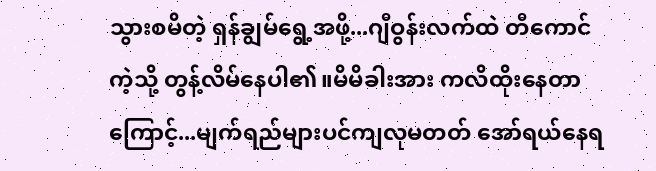သွားစမိတဲ့ ရှန်ချွမ်ရွေ့အဖို့...ဂျီဝွန်းလက်ထဲ တီကောင်ကဲ့သို့ တွန့်လိမ်နေပါ၏။မိမိခါးအား ကလိထိုးနေတာကြောင့်...မျက်ရည်များပင်ကျလုမတတ် အော်ရယ်နေ‌ရ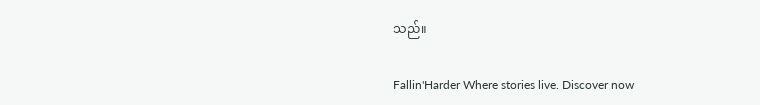သည်။

Fallin'Harder Where stories live. Discover now